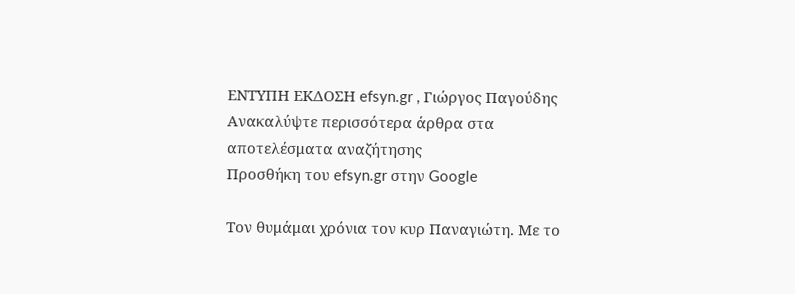ΕΝΤΥΠΗ ΕΚΔΟΣΗ efsyn.gr , Γιώργος Παγούδης
Ανακαλύψτε περισσότερα άρθρα στα αποτελέσματα αναζήτησης
Προσθήκη του efsyn.gr στην Google

Τον θυμάμαι χρόνια τον κυρ Παναγιώτη. Με το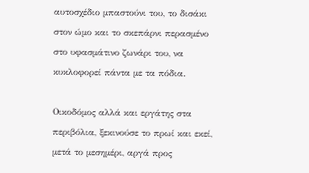αυτοσχέδιο μπαστούνι του, το δισάκι στον ώμο και το σκεπάρνι περασμένο στο υφασμάτινο ζωνάρι του, να κυκλοφορεί πάντα με τα πόδια.

Οικοδόμος αλλά και εργάτης στα περιβόλια, ξεκινούσε το πρωί και εκεί, μετά το μεσημέρι, αργά προς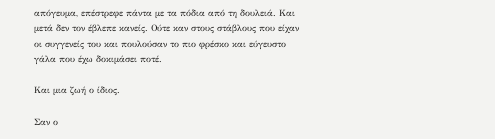απόγευμα, επέστρεφε πάντα με τα πόδια από τη δουλειά. Και μετά δεν τον έβλεπε κανείς. Ούτε καν στους στάβλους που είχαν οι συγγενείς του και πουλούσαν το πιο φρέσκο και εύγευστο γάλα που έχω δοκιμάσει ποτέ.

Και μια ζωή ο ίδιος.

Σαν ο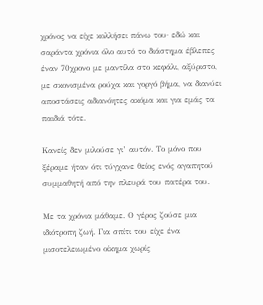χρόνος να είχε κολλήσει πάνω του· εδώ και σαράντα χρόνια όλο αυτό το διάστημα έβλεπες έναν 70χρονο με μαντίλα στο κεφάλι, αξύριστο, με σκονισμένα ρούχα και γοργό βήμα, να διανύει αποστάσεις αδιανόητες ακόμα και για εμάς τα παιδιά τότε.

Κανείς δεν μιλούσε γι’ αυτόν. Το μόνο που ξέραμε ήταν ότι τύγχανε θείος ενός αγαπητού συμμαθητή από την πλευρά του πατέρα του.

Με τα χρόνια μάθαμε. Ο γέρος ζούσε μια ιδιότροπη ζωή. Για σπίτι του είχε ένα μισοτελειωμένο οίκημα χωρίς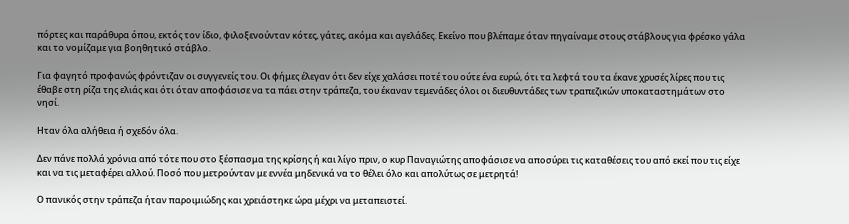πόρτες και παράθυρα όπου, εκτός τον ίδιο, φιλοξενούνταν κότες, γάτες, ακόμα και αγελάδες. Εκείνο που βλέπαμε όταν πηγαίναμε στους στάβλους για φρέσκο γάλα και το νομίζαμε για βοηθητικό στάβλο.

Για φαγητό προφανώς φρόντιζαν οι συγγενείς του. Οι φήμες έλεγαν ότι δεν είχε χαλάσει ποτέ του ούτε ένα ευρώ, ότι τα λεφτά του τα έκανε χρυσές λίρες που τις έθαβε στη ρίζα της ελιάς και ότι όταν αποφάσισε να τα πάει στην τράπεζα, του έκαναν τεμενάδες όλοι οι διευθυντάδες των τραπεζικών υποκαταστημάτων στο νησί.

Ηταν όλα αλήθεια ή σχεδόν όλα.

Δεν πάνε πολλά χρόνια από τότε που στο ξέσπασμα της κρίσης ή και λίγο πριν, ο κυρ Παναγιώτης αποφάσισε να αποσύρει τις καταθέσεις του από εκεί που τις είχε και να τις μεταφέρει αλλού. Ποσό που μετρούνταν με εννέα μηδενικά να το θέλει όλο και απολύτως σε μετρητά!

Ο πανικός στην τράπεζα ήταν παροιμιώδης και χρειάστηκε ώρα μέχρι να μεταπειστεί.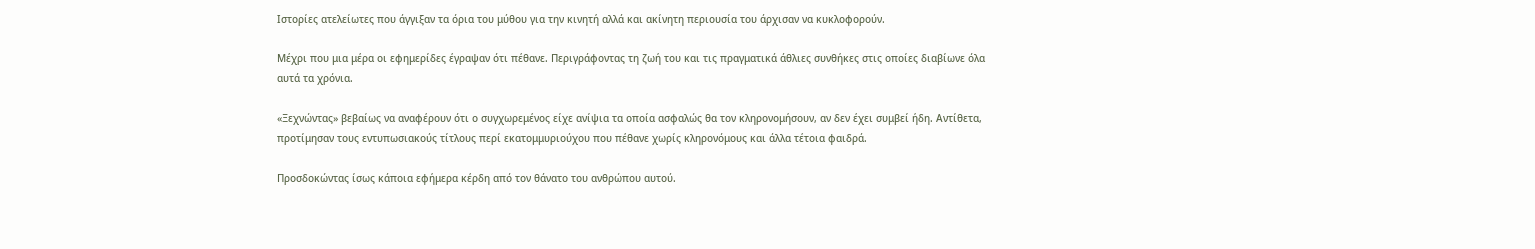Ιστορίες ατελείωτες που άγγιξαν τα όρια του μύθου για την κινητή αλλά και ακίνητη περιουσία του άρχισαν να κυκλοφορούν.

Μέχρι που μια μέρα οι εφημερίδες έγραψαν ότι πέθανε. Περιγράφοντας τη ζωή του και τις πραγματικά άθλιες συνθήκες στις οποίες διαβίωνε όλα αυτά τα χρόνια.

«Ξεχνώντας» βεβαίως να αναφέρουν ότι ο συγχωρεμένος είχε ανίψια τα οποία ασφαλώς θα τον κληρονομήσουν, αν δεν έχει συμβεί ήδη. Αντίθετα, προτίμησαν τους εντυπωσιακούς τίτλους περί εκατομμυριούχου που πέθανε χωρίς κληρονόμους και άλλα τέτοια φαιδρά.

Προσδοκώντας ίσως κάποια εφήμερα κέρδη από τον θάνατο του ανθρώπου αυτού.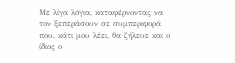Με λίγα λόγια, καταφέρνοντας να τον ξεπεράσουν σε συμπεριφορά που, κάτι μου λέει, θα ζήλευε και ο ίδιος ο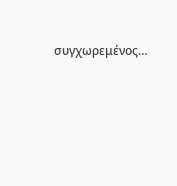συγχωρεμένος…